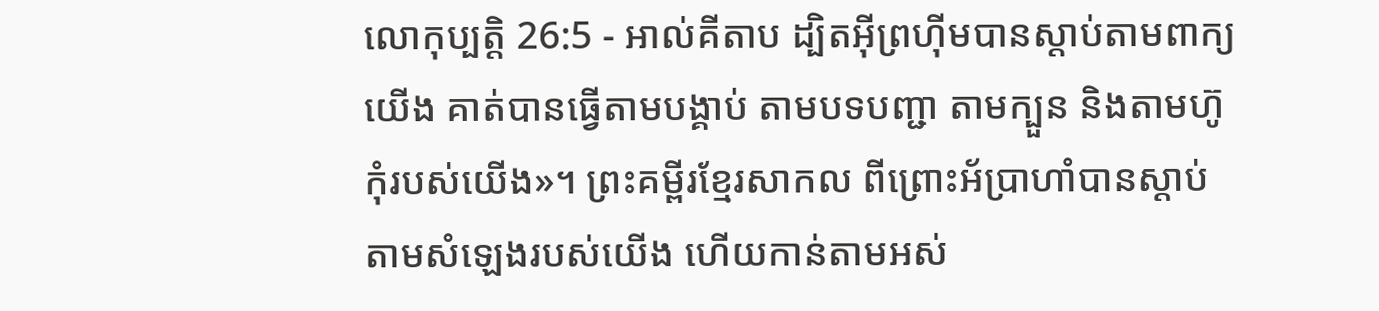លោកុប្បត្តិ 26:5 - អាល់គីតាប ដ្បិតអ៊ីព្រហ៊ីមបានស្តាប់តាមពាក្យយើង គាត់បានធ្វើតាមបង្គាប់ តាមបទបញ្ជា តាមក្បួន និងតាមហ៊ូកុំរបស់យើង»។ ព្រះគម្ពីរខ្មែរសាកល ពីព្រោះអ័ប្រាហាំបានស្ដាប់តាមសំឡេងរបស់យើង ហើយកាន់តាមអស់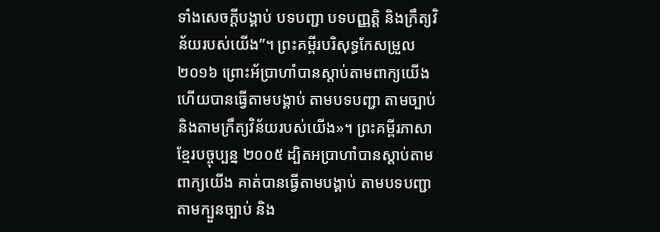ទាំងសេចក្ដីបង្គាប់ បទបញ្ជា បទបញ្ញត្តិ និងក្រឹត្យវិន័យរបស់យើង”។ ព្រះគម្ពីរបរិសុទ្ធកែសម្រួល ២០១៦ ព្រោះអ័ប្រាហាំបានស្តាប់តាមពាក្យយើង ហើយបានធ្វើតាមបង្គាប់ តាមបទបញ្ជា តាមច្បាប់ និងតាមក្រឹត្យវិន័យរបស់យើង»។ ព្រះគម្ពីរភាសាខ្មែរបច្ចុប្បន្ន ២០០៥ ដ្បិតអប្រាហាំបានស្ដាប់តាមពាក្យយើង គាត់បានធ្វើតាមបង្គាប់ តាមបទបញ្ជា តាមក្បួនច្បាប់ និង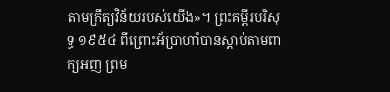តាមក្រឹត្យវិន័យរបស់យើង»។ ព្រះគម្ពីរបរិសុទ្ធ ១៩៥៤ ពីព្រោះអ័ប្រាហាំបានស្តាប់តាមពាក្យអញ ព្រម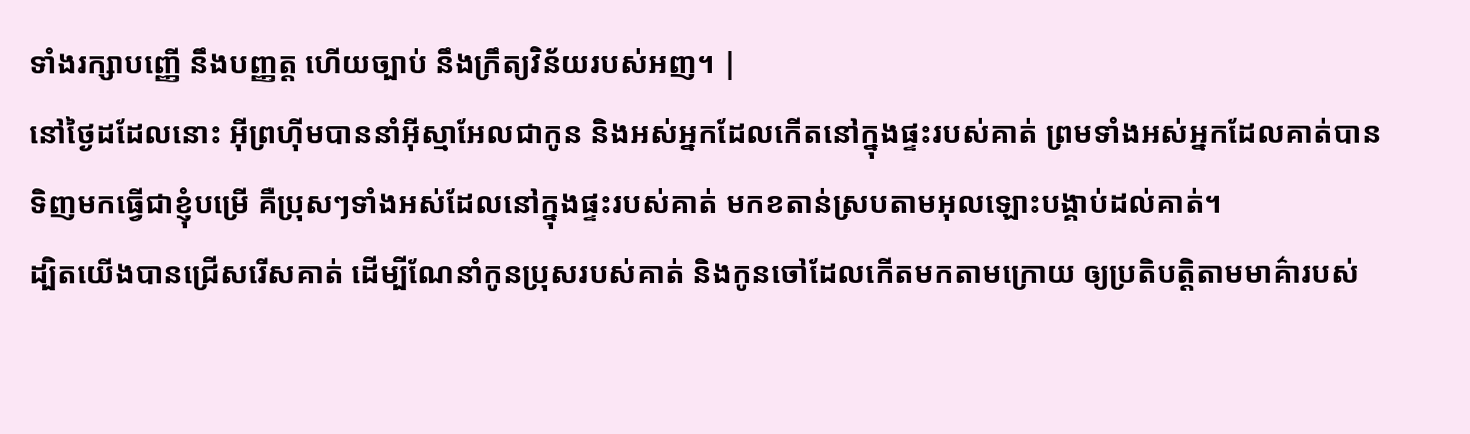ទាំងរក្សាបញ្ញើ នឹងបញ្ញត្ត ហើយច្បាប់ នឹងក្រឹត្យវិន័យរបស់អញ។ |
នៅថ្ងៃដដែលនោះ អ៊ីព្រហ៊ីមបាននាំអ៊ីស្មាអែលជាកូន និងអស់អ្នកដែលកើតនៅក្នុងផ្ទះរបស់គាត់ ព្រមទាំងអស់អ្នកដែលគាត់បានទិញមកធ្វើជាខ្ញុំបម្រើ គឺប្រុសៗទាំងអស់ដែលនៅក្នុងផ្ទះរបស់គាត់ មកខតាន់ស្របតាមអុលឡោះបង្គាប់ដល់គាត់។
ដ្បិតយើងបានជ្រើសរើសគាត់ ដើម្បីណែនាំកូនប្រុសរបស់គាត់ និងកូនចៅដែលកើតមកតាមក្រោយ ឲ្យប្រតិបត្តិតាមមាគ៌ារបស់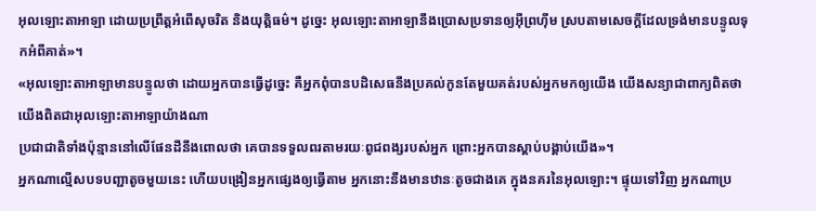អុលឡោះតាអាឡា ដោយប្រព្រឹត្តអំពើសុចរិត និងយុត្តិធម៌។ ដូច្នេះ អុលឡោះតាអាឡានឹងប្រោសប្រទានឲ្យអ៊ីព្រហ៊ីម ស្របតាមសេចក្តីដែលទ្រង់មានបន្ទូលទុកអំពីគាត់»។
«អុលឡោះតាអាឡាមានបន្ទូលថា ដោយអ្នកបានធ្វើដូច្នេះ គឺអ្នកពុំបានបដិសេធនឹងប្រគល់កូនតែមួយគត់របស់អ្នកមកឲ្យយើង យើងសន្យាជាពាក្យពិតថា យើងពិតជាអុលឡោះតាអាឡាយ៉ាងណា
ប្រជាជាតិទាំងប៉ុន្មាននៅលើផែនដីនឹងពោលថា គេបានទទួលពរតាមរយៈពូជពង្សរបស់អ្នក ព្រោះអ្នកបានស្តាប់បង្គាប់យើង»។
អ្នកណាល្មើសបទបញ្ជាតូចមួយនេះ ហើយបង្រៀនអ្នកផ្សេងឲ្យធ្វើតាម អ្នកនោះនឹងមានឋានៈតូចជាងគេ ក្នុងនគរនៃអុលឡោះ។ ផ្ទុយទៅវិញ អ្នកណាប្រ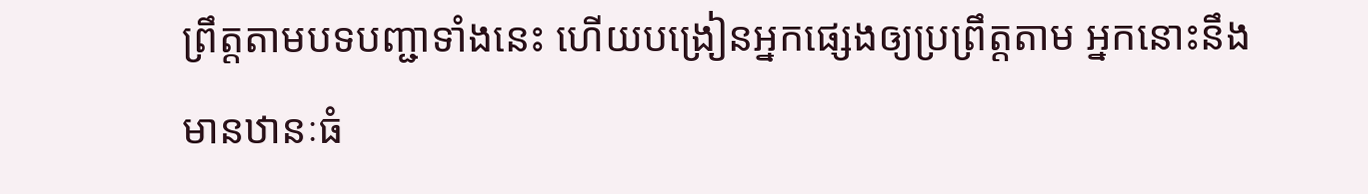ព្រឹត្ដតាមបទបញ្ជាទាំងនេះ ហើយបង្រៀនអ្នកផ្សេងឲ្យប្រព្រឹត្ដតាម អ្នកនោះនឹងមានឋានៈធំ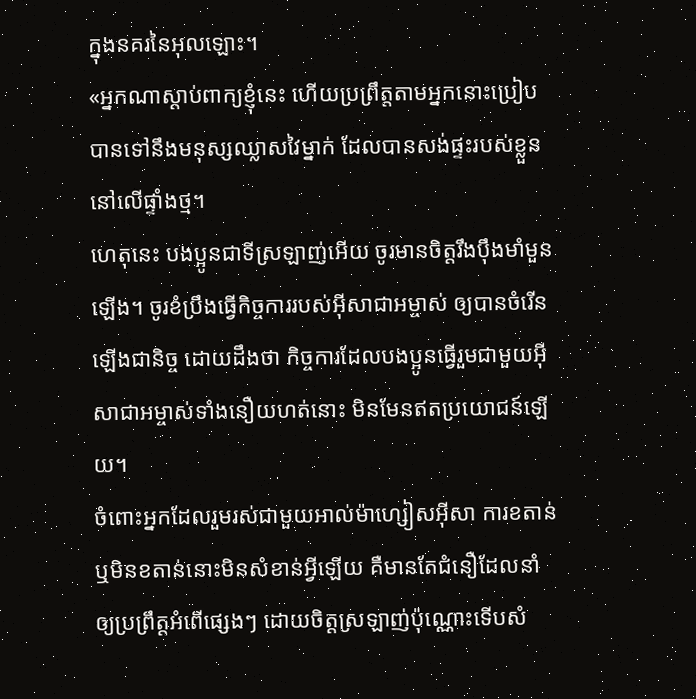ក្នុងនគរនៃអុលឡោះ។
«អ្នកណាស្ដាប់ពាក្យខ្ញុំនេះ ហើយប្រព្រឹត្ដតាមអ្នកនោះប្រៀបបានទៅនឹងមនុស្សឈ្លាសវៃម្នាក់ ដែលបានសង់ផ្ទះរបស់ខ្លួននៅលើផ្ទាំងថ្ម។
ហេតុនេះ បងប្អូនជាទីស្រឡាញ់អើយ ចូរមានចិត្ដរឹងប៉ឹងមាំមួនឡើង។ ចូរខំប្រឹងធ្វើកិច្ចការរបស់អ៊ីសាជាអម្ចាស់ ឲ្យបានចំរើនឡើងជានិច្ច ដោយដឹងថា កិច្ចការដែលបងប្អូនធ្វើរួមជាមួយអ៊ីសាជាអម្ចាស់ទាំងនឿយហត់នោះ មិនមែនឥតប្រយោជន៍ឡើយ។
ចំពោះអ្នកដែលរួមរស់ជាមួយអាល់ម៉ាហ្សៀសអ៊ីសា ការខតាន់ ឬមិនខតាន់នោះមិនសំខាន់អ្វីឡើយ គឺមានតែជំនឿដែលនាំឲ្យប្រព្រឹត្ដអំពើផ្សេងៗ ដោយចិត្ដស្រឡាញ់ប៉ុណ្ណោះទើបសំ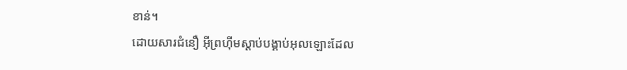ខាន់។
ដោយសារជំនឿ អ៊ីព្រហ៊ីមស្ដាប់បង្គាប់អុលឡោះដែល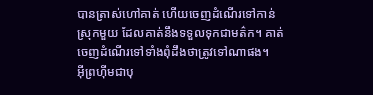បានត្រាស់ហៅគាត់ ហើយចេញដំណើរទៅកាន់ស្រុកមួយ ដែលគាត់នឹងទទួលទុកជាមត៌ក។ គាត់ចេញដំណើរទៅទាំងពុំដឹងថាត្រូវទៅណាផង។
អ៊ីព្រហ៊ីមជាបុ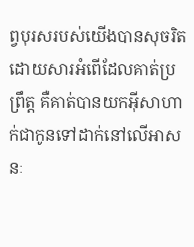ព្វបុរសរបស់យើងបានសុចរិត ដោយសារអំពើដែលគាត់ប្រព្រឹត្ដ គឺគាត់បានយកអ៊ីសាហាក់ជាកូនទៅដាក់នៅលើអាសនៈ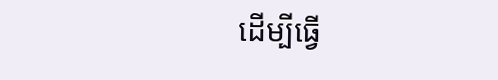ដើម្បីធ្វើ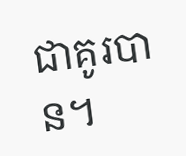ជាគូរបាន។